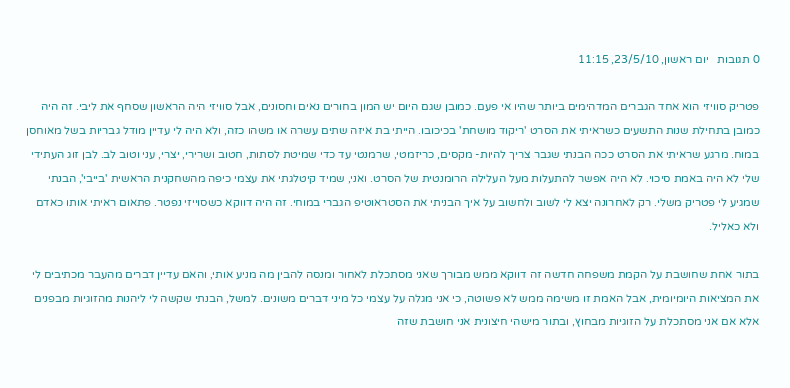0 תגובות   יום ראשון, 23/5/10, 11:15

פטריק סוויזי הוא אחד הגברים המדהימים ביותר שהיו אי פעם. כמובן שגם היום יש המון בחורים נאים וחסונים, אבל סוויזי היה הראשון שסחף את ליבי. זה היה כמובן בתחילת שנות התשעים כשראיתי את הסרט 'ריקוד מושחת' בכיכובו. הייתי בת איזה שתים עשרה או משהו כזה, ולא היה לי עדיין מודל גבריות בשל מאוחסן במוח. מרגע שראיתי את הסרט ככה הבנתי שגבר צריך להיות- מקסים, כריזמטי, שרמנטי עד כדי שמיטת לסתות, חטוב ושרירי, יצרי, עני וטוב לב. לבן זוג העתידי שלי לא היה באמת סיכוי. לא היה אפשר להתעלות מעל העלילה הרומנטית של הסרט. ואני, שמיד קיטלגתי את עצמי כיפה מהשחקנית הראשית 'בייבי', הבנתי שמגיע לי פטריק משלי. רק לאחרונה יצא לי לשוב ולחשוב על איך הבניתי את הסטראוטיפ הגברי במוחי. זה היה דווקא כשסוייזי נפטר. פתאום ראיתי אותו כאדם ולא כאליל.

בתור אחת שחושבת על הקמת משפחה חדשה זה דווקא ממש מבורך שאני מסתכלת לאחור ומנסה להבין מה מניע אותי, והאם עדיין דברים מהעבר מכתיבים לי את המציאות היומיומית, אבל האמת זו משימה ממש לא פשוטה, כי אני מגלה על עצמי כל מיני דברים משונים. למשל, הבנתי שקשה לי ליהנות מהזוגיות מבפנים אלא אם אני מסתכלת על הזוגיות מבחוץ, ובתור מישהי חיצונית אני חושבת שזה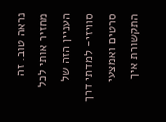נראה טוב. זה מחזיר אותי לכל העניין הזה של סוויזי- למדתי דרך סרטים ואמצעי התקשורת איך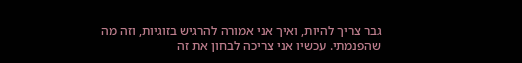גבר צריך להיות, ואיך אני אמורה להרגיש בזוגיות, וזה מה שהפנמתי. עכשיו אני צריכה לבחון את זה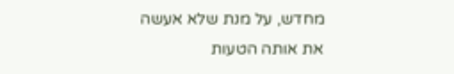מחדש, על מנת שלא אעשה את אותה הטעות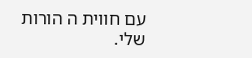עם חווית ה הורות שלי.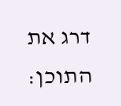דרג את התוכן: